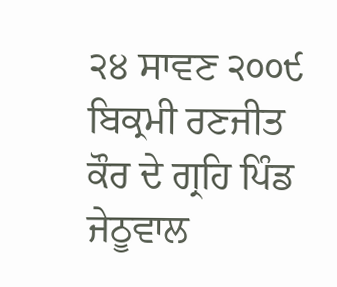੨੪ ਸਾਵਣ ੨੦੦੯ ਬਿਕ੍ਰਮੀ ਰਣਜੀਤ ਕੌਰ ਦੇ ਗ੍ਰਹਿ ਪਿੰਡ ਜੇਠੂਵਾਲ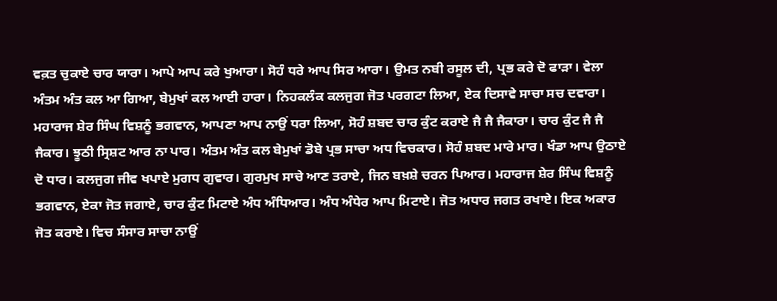ਵਕ਼ਤ ਚੁਕਾਏ ਚਾਰ ਯਾਰਾ। ਆਪੇ ਆਪ ਕਰੇ ਖੁਆਰਾ। ਸੋਹੰ ਧਰੇ ਆਪ ਸਿਰ ਆਰਾ। ਉਮਤ ਨਬੀ ਰਸੂਲ ਦੀ, ਪ੍ਰਭ ਕਰੇ ਦੋ ਫਾੜਾ। ਵੇਲਾ ਅੰਤਮ ਅੰਤ ਕਲ ਆ ਗਿਆ, ਬੇਮੁਖਾਂ ਕਲ ਆਈ ਹਾਰਾ। ਨਿਹਕਲੰਕ ਕਲਜੁਗ ਜੋਤ ਪਰਗਟਾ ਲਿਆ, ਏਕ ਦਿਸਾਵੇ ਸਾਚਾ ਸਚ ਦਵਾਰਾ। ਮਹਾਰਾਜ ਸ਼ੇਰ ਸਿੰਘ ਵਿਸ਼ਨੂੰ ਭਗਵਾਨ, ਆਪਣਾ ਆਪ ਨਾਉਂ ਧਰਾ ਲਿਆ, ਸੋਹੰ ਸ਼ਬਦ ਚਾਰ ਕੁੰਟ ਕਰਾਏ ਜੈ ਜੈ ਜੈਕਾਰਾ। ਚਾਰ ਕੁੰਟ ਜੈ ਜੈ ਜੈਕਾਰ। ਝੂਠੀ ਸ੍ਰਿਸ਼ਟ ਆਰ ਨਾ ਪਾਰ। ਅੰਤਮ ਅੰਤ ਕਲ ਬੇਮੁਖਾਂ ਡੋਬੇ ਪ੍ਰਭ ਸਾਚਾ ਅਧ ਵਿਚਕਾਰ। ਸੋਹੰ ਸ਼ਬਦ ਮਾਰੇ ਮਾਰ। ਖੰਡਾ ਆਪ ਉਠਾਏ ਦੋ ਧਾਰ। ਕਲਜੁਗ ਜੀਵ ਖਪਾਏ ਮੁਗਧ ਗੁਵਾਰ। ਗੁਰਮੁਖ ਸਾਚੇ ਆਣ ਤਰਾਏ, ਜਿਨ ਬਖ਼ਸ਼ੇ ਚਰਨ ਪਿਆਰ। ਮਹਾਰਾਜ ਸ਼ੇਰ ਸਿੰਘ ਵਿਸ਼ਨੂੰ ਭਗਵਾਨ, ਏਕਾ ਜੋਤ ਜਗਾਏ, ਚਾਰ ਕੁੰਟ ਮਿਟਾਏ ਅੰਧ ਅੰਧਿਆਰ। ਅੰਧ ਅੰਧੇਰ ਆਪ ਮਿਟਾਏ। ਜੋਤ ਅਧਾਰ ਜਗਤ ਰਖਾਏ। ਇਕ ਅਕਾਰ ਜੋਤ ਕਰਾਏ। ਵਿਚ ਸੰਸਾਰ ਸਾਚਾ ਨਾਉਂ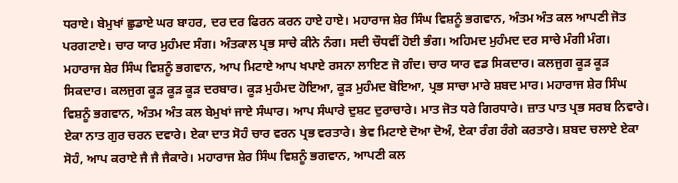ਧਰਾਏ। ਬੇਮੁਖਾਂ ਛੁਡਾਏ ਘਰ ਬਾਹਰ, ਦਰ ਦਰ ਫਿਰਨ ਕਰਨ ਹਾਏ ਹਾਏ। ਮਹਾਰਾਜ ਸ਼ੇਰ ਸਿੰਘ ਵਿਸ਼ਨੂੰ ਭਗਵਾਨ, ਅੰਤਮ ਅੰਤ ਕਲ ਆਪਣੀ ਜੋਤ ਪਰਗਟਾਏ। ਚਾਰ ਯਾਰ ਮੁਹੰਮਦ ਸੰਗ। ਅੰਤਕਾਲ ਪ੍ਰਭ ਸਾਚੇ ਕੀਨੇ ਨੰਗ। ਸਦੀ ਚੌਧਵੀਂ ਹੋਈ ਭੰਗ। ਅਹਿਮਦ ਮੁਹੰਮਦ ਦਰ ਸਾਚੇ ਮੰਗੀ ਮੰਗ। ਮਹਾਰਾਜ ਸ਼ੇਰ ਸਿੰਘ ਵਿਸ਼ਨੂੰ ਭਗਵਾਨ, ਆਪ ਮਿਟਾਏ ਆਪ ਖਪਾਏ ਰਸਨਾ ਲਾਇਣ ਜੋ ਗੰਦ। ਚਾਰ ਯਾਰ ਵਡ ਸਿਕਦਾਰ। ਕਲਜੁਗ ਕੂੜ ਕੂੜ ਸਿਕਦਾਰ। ਕਲਜੁਗ ਕੂੜ ਕੂੜ ਕੂੜ ਦਰਬਾਰ। ਕੂੜ ਮੁਹੰਮਦ ਹੋਇਆ, ਕੂੜ ਮੁਹੰਮਦ ਬੋਇਆ, ਪ੍ਰਭ ਸਾਚਾ ਮਾਰੇ ਸ਼ਬਦ ਮਾਰ। ਮਹਾਰਾਜ ਸ਼ੇਰ ਸਿੰਘ ਵਿਸ਼ਨੂੰ ਭਗਵਾਨ, ਅੰਤਮ ਅੰਤ ਕਲ ਬੇਮੁਖਾਂ ਜਾਏ ਸੰਘਾਰ। ਆਪ ਸੰਘਾਰੇ ਦੁਸ਼ਟ ਦੁਰਾਚਾਰੇ। ਮਾਤ ਜੋਤ ਧਰੇ ਗਿਰਧਾਰੇ। ਜ਼ਾਤ ਪਾਤ ਪ੍ਰਭ ਸਰਬ ਨਿਵਾਰੇ। ਏਕਾ ਨਾਤ ਗੁਰ ਚਰਨ ਦਵਾਰੇ। ਏਕਾ ਦਾਤ ਸੋਹੰ ਚਾਰ ਵਰਨ ਪ੍ਰਭ ਵਰਤਾਰੇ। ਭੇਵ ਮਿਟਾਏ ਦੋਆ ਦੋਅੰ, ਏਕਾ ਰੰਗ ਰੰਗੇ ਕਰਤਾਰੇ। ਸ਼ਬਦ ਚਲਾਏ ਏਕਾ ਸੋਹੰ, ਆਪ ਕਰਾਏ ਜੈ ਜੈ ਜੈਕਾਰੇ। ਮਹਾਰਾਜ ਸ਼ੇਰ ਸਿੰਘ ਵਿਸ਼ਨੂੰ ਭਗਵਾਨ, ਆਪਣੀ ਕਲ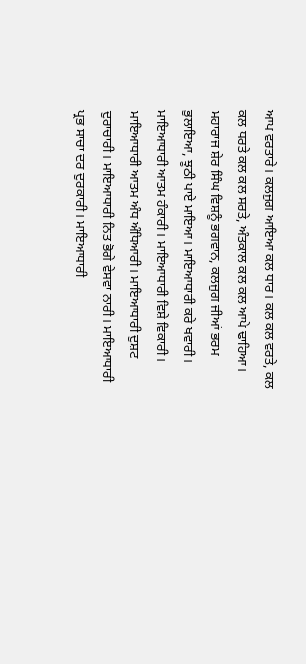ਆਪ ਵਰਤਾਰੇ। ਕਲਜੁਗ ਆਇਆ ਕਲ ਧਾਰ। ਕਲ ਕਲ ਵਰਤੇ, ਕਲ ਕਲ ਧਰਤੇ ਕਲ ਕਲ ਸਰਤੇ, ਅੰਤਕਾਲ ਕਲ ਕਲ ਆਪੇ ਢਾਹਿਆ। ਮਹਾਰਾਜ ਸ਼ੇਰ ਸਿੰਘ ਵਿਸ਼ਨੂੰ ਭਗਵਾਨ, ਕਲਜੁਗ ਜੀਆਂ ਭਰਮ ਭੁਲਾਇਆ, ਝੂਠੀ ਪਾਏ ਮਾਇਆ। ਮਾਇਆਧਾਰੀ ਕਰੇ ਖਵਾਰੀ। ਮਾਇਆਧਾਰੀ ਆਤਮ ਹੰਕਾਰੀ। ਮਾਇਆਧਾਰੀ ਵਿਸ਼ੇ ਵਿਕਾਰੀ। ਮਾਇਆਧਾਰੀ ਆਤਮ ਅੰਧ ਅੰਧਿਆਰੀ। ਮਾਇਆਧਾਰੀ ਦੁਸ਼ਟ ਦੁਰਾਚਾਰੀ। ਮਾਇਆਧਾਰੀ ਨਿਤ ਭੋਗੇ ਵੇਸਵਾ ਨਾਰੀ। ਮਾਇਆਧਾਰੀ ਪ੍ਰਭ ਸਾਚਾ ਦਰ ਦੁਰਕਾਰੀ। ਮਾਇਆਧਾਰੀ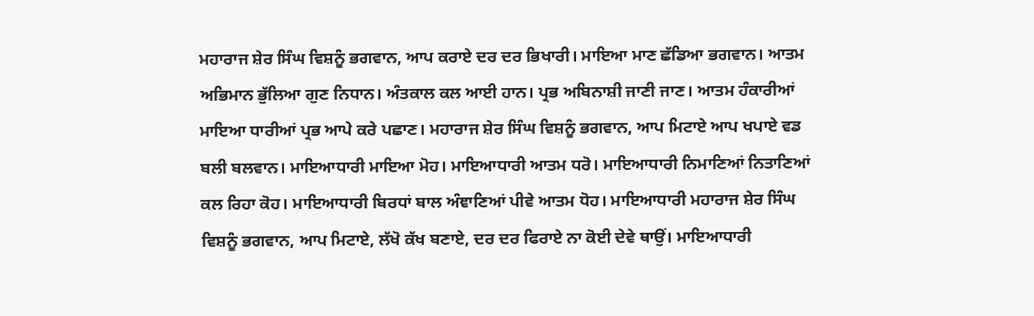ਮਹਾਰਾਜ ਸ਼ੇਰ ਸਿੰਘ ਵਿਸ਼ਨੂੰ ਭਗਵਾਨ, ਆਪ ਕਰਾਏ ਦਰ ਦਰ ਭਿਖਾਰੀ। ਮਾਇਆ ਮਾਣ ਛੱਡਿਆ ਭਗਵਾਨ। ਆਤਮ ਅਭਿਮਾਨ ਭੁੱਲਿਆ ਗੁਣ ਨਿਧਾਨ। ਅੰਤਕਾਲ ਕਲ ਆਈ ਹਾਨ। ਪ੍ਰਭ ਅਬਿਨਾਸ਼ੀ ਜਾਣੀ ਜਾਣ। ਆਤਮ ਹੰਕਾਰੀਆਂ ਮਾਇਆ ਧਾਰੀਆਂ ਪ੍ਰਭ ਆਪੇ ਕਰੇ ਪਛਾਣ। ਮਹਾਰਾਜ ਸ਼ੇਰ ਸਿੰਘ ਵਿਸ਼ਨੂੰ ਭਗਵਾਨ, ਆਪ ਮਿਟਾਏ ਆਪ ਖਪਾਏ ਵਡ ਬਲੀ ਬਲਵਾਨ। ਮਾਇਆਧਾਰੀ ਮਾਇਆ ਮੋਹ। ਮਾਇਆਧਾਰੀ ਆਤਮ ਧਰੋ। ਮਾਇਆਧਾਰੀ ਨਿਮਾਣਿਆਂ ਨਿਤਾਣਿਆਂ ਕਲ ਰਿਹਾ ਕੋਹ। ਮਾਇਆਧਾਰੀ ਬਿਰਧਾਂ ਬਾਲ ਅੰਞਾਣਿਆਂ ਪੀਵੇ ਆਤਮ ਧੋਹ। ਮਾਇਆਧਾਰੀ ਮਹਾਰਾਜ ਸ਼ੇਰ ਸਿੰਘ ਵਿਸ਼ਨੂੰ ਭਗਵਾਨ, ਆਪ ਮਿਟਾਏ, ਲੱਖੋ ਕੱਖ ਬਣਾਏ, ਦਰ ਦਰ ਫਿਰਾਏ ਨਾ ਕੋਈ ਦੇਵੇ ਥਾਉਂ। ਮਾਇਆਧਾਰੀ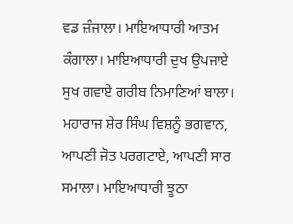ਵਡ ਜ਼ੰਜਾਲਾ। ਮਾਇਆਧਾਰੀ ਆਤਮ ਕੰਗਾਲਾ। ਮਾਇਆਧਾਰੀ ਦੁਖ ਉਪਜਾਏ ਸੁਖ ਗਵਾਏ ਗਰੀਬ ਨਿਮਾਣਿਆਂ ਬਾਲਾ। ਮਹਾਰਾਜ ਸ਼ੇਰ ਸਿੰਘ ਵਿਸ਼ਨੂੰ ਭਗਵਾਨ, ਆਪਣੀ ਜੋਤ ਪਰਗਟਾਏ, ਆਪਣੀ ਸਾਰ ਸਮਾਲਾ। ਮਾਇਆਧਾਰੀ ਝੂਠਾ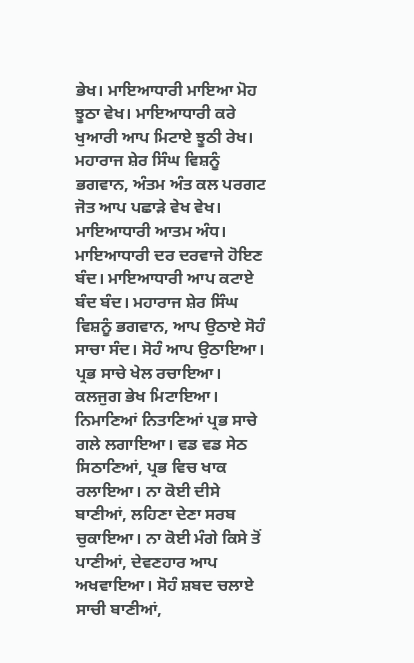ਭੇਖ। ਮਾਇਆਧਾਰੀ ਮਾਇਆ ਮੋਹ ਝੂਠਾ ਵੇਖ। ਮਾਇਆਧਾਰੀ ਕਰੇ ਖੁਆਰੀ ਆਪ ਮਿਟਾਏ ਝੂਠੀ ਰੇਖ। ਮਹਾਰਾਜ ਸ਼ੇਰ ਸਿੰਘ ਵਿਸ਼ਨੂੰ ਭਗਵਾਨ, ਅੰਤਮ ਅੰਤ ਕਲ ਪਰਗਟ ਜੋਤ ਆਪ ਪਛਾੜੇ ਵੇਖ ਵੇਖ। ਮਾਇਆਧਾਰੀ ਆਤਮ ਅੰਧ। ਮਾਇਆਧਾਰੀ ਦਰ ਦਰਵਾਜੇ ਹੋਇਣ ਬੰਦ। ਮਾਇਆਧਾਰੀ ਆਪ ਕਟਾਏ ਬੰਦ ਬੰਦ। ਮਹਾਰਾਜ ਸ਼ੇਰ ਸਿੰਘ ਵਿਸ਼ਨੂੰ ਭਗਵਾਨ, ਆਪ ਉਠਾਏ ਸੋਹੰ ਸਾਚਾ ਸੰਦ। ਸੋਹੰ ਆਪ ਉਠਾਇਆ। ਪ੍ਰਭ ਸਾਚੇ ਖੇਲ ਰਚਾਇਆ। ਕਲਜੁਗ ਭੇਖ ਮਿਟਾਇਆ। ਨਿਮਾਣਿਆਂ ਨਿਤਾਣਿਆਂ ਪ੍ਰਭ ਸਾਚੇ ਗਲੇ ਲਗਾਇਆ। ਵਡ ਵਡ ਸੇਠ ਸਿਠਾਣਿਆਂ, ਪ੍ਰਭ ਵਿਚ ਖਾਕ ਰਲਾਇਆ। ਨਾ ਕੋਈ ਦੀਸੇ ਬਾਣੀਆਂ, ਲਹਿਣਾ ਦੇਣਾ ਸਰਬ ਚੁਕਾਇਆ। ਨਾ ਕੋਈ ਮੰਗੇ ਕਿਸੇ ਤੋਂ ਪਾਣੀਆਂ, ਦੇਵਣਹਾਰ ਆਪ ਅਖਵਾਇਆ। ਸੋਹੰ ਸ਼ਬਦ ਚਲਾਏ ਸਾਚੀ ਬਾਣੀਆਂ,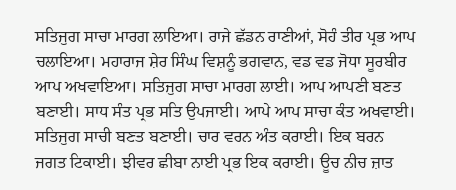ਸਤਿਜੁਗ ਸਾਚਾ ਮਾਰਗ ਲਾਇਆ। ਰਾਜੇ ਛੱਡਨ ਰਾਣੀਆਂ, ਸੋਹੰ ਤੀਰ ਪ੍ਰਭ ਆਪ ਚਲਾਇਆ। ਮਹਾਰਾਜ ਸ਼ੇਰ ਸਿੰਘ ਵਿਸ਼ਨੂੰ ਭਗਵਾਨ, ਵਡ ਵਡ ਜੋਧਾ ਸੂਰਬੀਰ ਆਪ ਅਖਵਾਇਆ। ਸਤਿਜੁਗ ਸਾਚਾ ਮਾਰਗ ਲਾਈ। ਆਪ ਆਪਣੀ ਬਣਤ ਬਣਾਈ। ਸਾਧ ਸੰਤ ਪ੍ਰਭ ਸਤਿ ਉਪਜਾਈ। ਆਪੇ ਆਪ ਸਾਚਾ ਕੰਤ ਅਖਵਾਈ। ਸਤਿਜੁਗ ਸਾਚੀ ਬਣਤ ਬਣਾਈ। ਚਾਰ ਵਰਨ ਅੰਤ ਕਰਾਈ। ਇਕ ਬਰਨ ਜਗਤ ਟਿਕਾਈ। ਝੀਵਰ ਛੀਬਾ ਨਾਈ ਪ੍ਰਭ ਇਕ ਕਰਾਈ। ਊਚ ਨੀਚ ਜ਼ਾਤ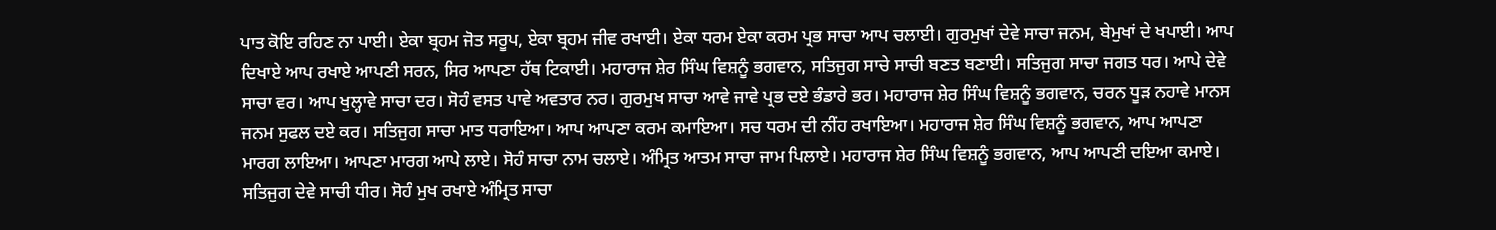ਪਾਤ ਕੋਇ ਰਹਿਣ ਨਾ ਪਾਈ। ਏਕਾ ਬ੍ਰਹਮ ਜੋਤ ਸਰੂਪ, ਏਕਾ ਬ੍ਰਹਮ ਜੀਵ ਰਖਾਈ। ਏਕਾ ਧਰਮ ਏਕਾ ਕਰਮ ਪ੍ਰਭ ਸਾਚਾ ਆਪ ਚਲਾਈ। ਗੁਰਮੁਖਾਂ ਦੇਵੇ ਸਾਚਾ ਜਨਮ, ਬੇਮੁਖਾਂ ਦੇ ਖਪਾਈ। ਆਪ ਦਿਖਾਏ ਆਪ ਰਖਾਏ ਆਪਣੀ ਸਰਨ, ਸਿਰ ਆਪਣਾ ਹੱਥ ਟਿਕਾਈ। ਮਹਾਰਾਜ ਸ਼ੇਰ ਸਿੰਘ ਵਿਸ਼ਨੂੰ ਭਗਵਾਨ, ਸਤਿਜੁਗ ਸਾਚੇ ਸਾਚੀ ਬਣਤ ਬਣਾਈ। ਸਤਿਜੁਗ ਸਾਚਾ ਜਗਤ ਧਰ। ਆਪੇ ਦੇਵੇ ਸਾਚਾ ਵਰ। ਆਪ ਖੁਲ੍ਹਾਵੇ ਸਾਚਾ ਦਰ। ਸੋਹੰ ਵਸਤ ਪਾਵੇ ਅਵਤਾਰ ਨਰ। ਗੁਰਮੁਖ ਸਾਚਾ ਆਵੇ ਜਾਵੇ ਪ੍ਰਭ ਦਏ ਭੰਡਾਰੇ ਭਰ। ਮਹਾਰਾਜ ਸ਼ੇਰ ਸਿੰਘ ਵਿਸ਼ਨੂੰ ਭਗਵਾਨ, ਚਰਨ ਧੂੜ ਨਹਾਵੇ ਮਾਨਸ ਜਨਮ ਸੁਫਲ ਦਏ ਕਰ। ਸਤਿਜੁਗ ਸਾਚਾ ਮਾਤ ਧਰਾਇਆ। ਆਪ ਆਪਣਾ ਕਰਮ ਕਮਾਇਆ। ਸਚ ਧਰਮ ਦੀ ਨੀਂਹ ਰਖਾਇਆ। ਮਹਾਰਾਜ ਸ਼ੇਰ ਸਿੰਘ ਵਿਸ਼ਨੂੰ ਭਗਵਾਨ, ਆਪ ਆਪਣਾ ਮਾਰਗ ਲਾਇਆ। ਆਪਣਾ ਮਾਰਗ ਆਪੇ ਲਾਏ। ਸੋਹੰ ਸਾਚਾ ਨਾਮ ਚਲਾਏ। ਅੰਮ੍ਰਿਤ ਆਤਮ ਸਾਚਾ ਜਾਮ ਪਿਲਾਏ। ਮਹਾਰਾਜ ਸ਼ੇਰ ਸਿੰਘ ਵਿਸ਼ਨੂੰ ਭਗਵਾਨ, ਆਪ ਆਪਣੀ ਦਇਆ ਕਮਾਏ। ਸਤਿਜੁਗ ਦੇਵੇ ਸਾਚੀ ਧੀਰ। ਸੋਹੰ ਮੁਖ ਰਖਾਏ ਅੰਮ੍ਰਿਤ ਸਾਚਾ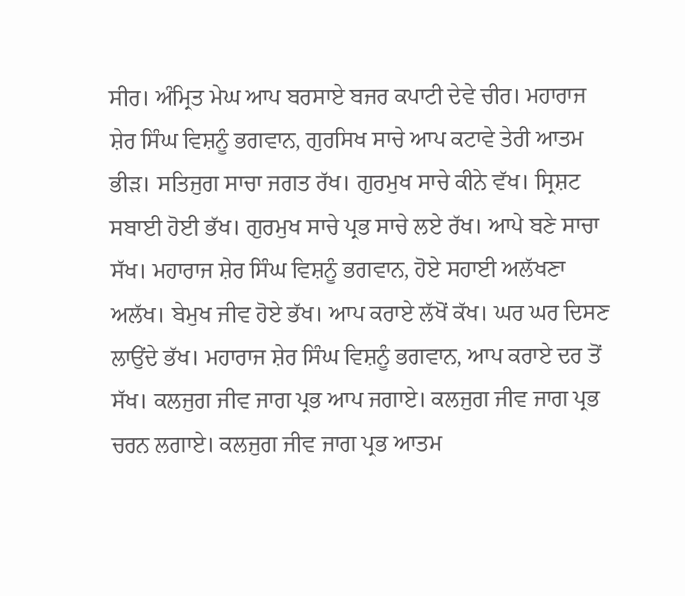ਸੀਰ। ਅੰਮ੍ਰਿਤ ਮੇਘ ਆਪ ਬਰਸਾਏ ਬਜਰ ਕਪਾਟੀ ਦੇਵੇ ਚੀਰ। ਮਹਾਰਾਜ ਸ਼ੇਰ ਸਿੰਘ ਵਿਸ਼ਨੂੰ ਭਗਵਾਨ, ਗੁਰਸਿਖ ਸਾਚੇ ਆਪ ਕਟਾਵੇ ਤੇਰੀ ਆਤਮ ਭੀੜ। ਸਤਿਜੁਗ ਸਾਚਾ ਜਗਤ ਰੱਖ। ਗੁਰਮੁਖ ਸਾਚੇ ਕੀਨੇ ਵੱਖ। ਸ੍ਰਿਸ਼ਟ ਸਬਾਈ ਹੋਈ ਭੱਖ। ਗੁਰਮੁਖ ਸਾਚੇ ਪ੍ਰਭ ਸਾਚੇ ਲਏ ਰੱਖ। ਆਪੇ ਬਣੇ ਸਾਚਾ ਸੱਖ। ਮਹਾਰਾਜ ਸ਼ੇਰ ਸਿੰਘ ਵਿਸ਼ਨੂੰ ਭਗਵਾਨ, ਹੋਏ ਸਹਾਈ ਅਲੱਖਣਾ ਅਲੱਖ। ਬੇਮੁਖ ਜੀਵ ਹੋਏ ਭੱਖ। ਆਪ ਕਰਾਏ ਲੱਖੋਂ ਕੱਖ। ਘਰ ਘਰ ਦਿਸਣ ਲਾਉਂਦੇ ਭੱਖ। ਮਹਾਰਾਜ ਸ਼ੇਰ ਸਿੰਘ ਵਿਸ਼ਨੂੰ ਭਗਵਾਨ, ਆਪ ਕਰਾਏ ਦਰ ਤੋਂ ਸੱਖ। ਕਲਜੁਗ ਜੀਵ ਜਾਗ ਪ੍ਰਭ ਆਪ ਜਗਾਏ। ਕਲਜੁਗ ਜੀਵ ਜਾਗ ਪ੍ਰਭ ਚਰਨ ਲਗਾਏ। ਕਲਜੁਗ ਜੀਵ ਜਾਗ ਪ੍ਰਭ ਆਤਮ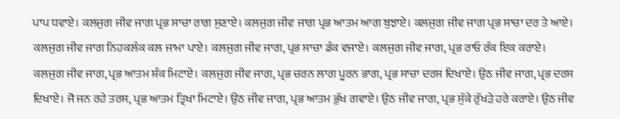ਪਾਪ ਧਵਾਏ। ਕਲਜੁਗ ਜੀਵ ਜਾਗ ਪ੍ਰਭ ਸਾਚਾ ਰਾਗ ਸੁਣਾਏ। ਕਲਜੁਗ ਜੀਵ ਜਾਗ ਪ੍ਰਭ ਆਤਮ ਆਗ ਬੁਝਾਏ। ਕਲਜੁਗ ਜੀਵ ਜਾਗ ਪ੍ਰਭ ਸਾਚਾ ਦਰ ਤੇ ਆਏ। ਕਲਜੁਗ ਜੀਵ ਜਾਗ ਨਿਹਕਲੰਕ ਕਲ ਜਾਮਾ ਪਾਏ। ਕਲਜੁਗ ਜੀਵ ਜਾਗ, ਪ੍ਰਭ ਸਾਚਾ ਡੰਕ ਵਜਾਏ। ਕਲਜੁਗ ਜੀਵ ਜਾਗ, ਪ੍ਰਭ ਰਾਓ ਰੰਕ ਇਕ ਕਰਾਏ। ਕਲਜੁਗ ਜੀਵ ਜਾਗ, ਪ੍ਰਭ ਆਤਮ ਸ਼ੰਕ ਮਿਟਾਏ। ਕਲਜੁਗ ਜੀਵ ਜਾਗ, ਪ੍ਰਭ ਚਰਨ ਲਾਗ ਪੂਰਨ ਭਾਗ, ਪ੍ਰਭ ਸਾਚਾ ਦਰਸ ਦਿਖਾਏ। ਉਠ ਜੀਵ ਜਾਗ, ਪ੍ਰਭ ਦਰਸ ਦਿਖਾਏ। ਜੋ ਜਨ ਰਹੇ ਤਰਸ, ਪ੍ਰਭ ਆਤਮ ਤ੍ਰਿਖਾ ਮਿਟਾਏ। ਉਠ ਜੀਵ ਜਾਗ, ਪ੍ਰਭ ਆਤਮ ਭੁੱਖ ਗਵਾਏ। ਉਠ ਜੀਵ ਜਾਗ, ਪ੍ਰਭ ਸੁੱਕੇ ਰੁੱਖੜੇ ਹਰੇ ਕਰਾਏ। ਉਠ ਜੀਵ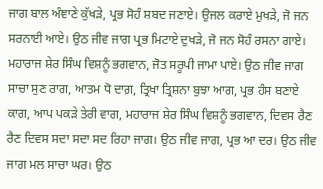ਜਾਗ ਬਾਲ ਅੰਞਾਣੇ ਕੁੱਖੜੇ, ਪ੍ਰਭ ਸੋਹੰ ਸ਼ਬਦ ਜਣਾਏ। ਉਜਲ ਕਰਾਏ ਮੁਖੜੇ, ਜੋ ਜਨ ਸਰਨਾਈ ਆਏ। ਉਠ ਜੀਵ ਜਾਗ ਪ੍ਰਭ ਮਿਟਾਏ ਦੁਖੜੇ, ਜੋ ਜਨ ਸੋਹੰ ਰਸਨਾ ਗਾਏ। ਮਹਾਰਾਜ ਸ਼ੇਰ ਸਿੰਘ ਵਿਸ਼ਨੂੰ ਭਗਵਾਨ, ਜੋਤ ਸਰੂਪੀ ਜਾਮਾ ਪਾਏ। ਉਠ ਜੀਵ ਜਾਗ ਸਾਚਾ ਸੁਣ ਰਾਗ, ਆਤਮ ਧੋ ਦਾਗ਼, ਤ੍ਰਿਖਾ ਤ੍ਰਿਸ਼ਨਾ ਬੁਝਾ ਆਗ, ਪ੍ਰਭ ਹੰਸ ਬਣਾਏ ਕਾਗ, ਆਪ ਪਕੜੇ ਤੇਰੀ ਵਾਗ, ਮਹਾਰਾਜ ਸ਼ੇਰ ਸਿੰਘ ਵਿਸ਼ਨੂੰ ਭਗਵਾਨ, ਦਿਵਸ ਰੈਣ ਰੈਣ ਦਿਵਸ ਸਦਾ ਸਦਾ ਸਦ ਰਿਹਾ ਜਾਗ। ਉਠ ਜੀਵ ਜਾਗ, ਪ੍ਰਭ ਆ ਦਰ। ਉਠ ਜੀਵ ਜਾਗ ਮਲ ਸਾਚਾ ਘਰ। ਉਠ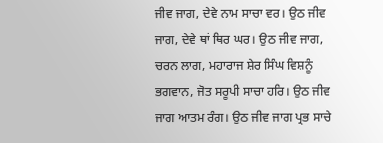ਜੀਵ ਜਾਗ, ਦੇਵੇ ਨਾਮ ਸਾਚਾ ਵਰ। ਉਠ ਜੀਵ ਜਾਗ, ਦੇਵੇ ਥਾਂ ਥਿਰ ਘਰ। ਉਠ ਜੀਵ ਜਾਗ, ਚਰਨ ਲਾਗ, ਮਹਾਰਾਜ ਸ਼ੇਰ ਸਿੰਘ ਵਿਸ਼ਨੂੰ ਭਗਵਾਨ, ਜੋਤ ਸਰੂਪੀ ਸਾਚਾ ਹਰਿ। ਉਠ ਜੀਵ ਜਾਗ ਆਤਮ ਰੰਗ। ਉਠ ਜੀਵ ਜਾਗ ਪ੍ਰਭ ਸਾਚੇ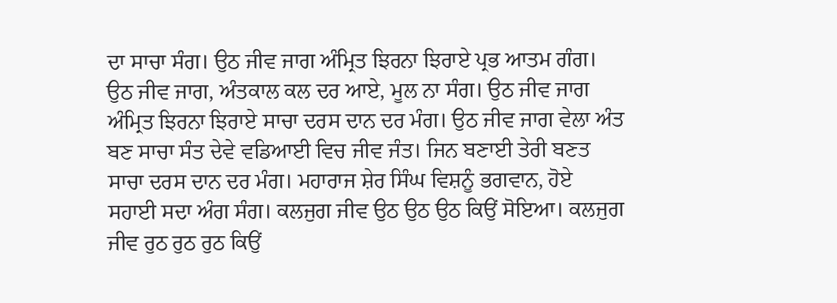ਦਾ ਸਾਚਾ ਸੰਗ। ਉਠ ਜੀਵ ਜਾਗ ਅੰਮ੍ਰਿਤ ਝਿਰਨਾ ਝਿਰਾਏ ਪ੍ਰਭ ਆਤਮ ਗੰਗ। ਉਠ ਜੀਵ ਜਾਗ, ਅੰਤਕਾਲ ਕਲ ਦਰ ਆਏ, ਮੂਲ ਨਾ ਸੰਗ। ਉਠ ਜੀਵ ਜਾਗ ਅੰਮ੍ਰਿਤ ਝਿਰਨਾ ਝਿਰਾਏ ਸਾਚਾ ਦਰਸ ਦਾਨ ਦਰ ਮੰਗ। ਉਠ ਜੀਵ ਜਾਗ ਵੇਲਾ ਅੰਤ ਬਣ ਸਾਚਾ ਸੰਤ ਦੇਵੇ ਵਡਿਆਈ ਵਿਚ ਜੀਵ ਜੰਤ। ਜਿਨ ਬਣਾਈ ਤੇਰੀ ਬਣਤ ਸਾਚਾ ਦਰਸ ਦਾਨ ਦਰ ਮੰਗ। ਮਹਾਰਾਜ ਸ਼ੇਰ ਸਿੰਘ ਵਿਸ਼ਨੂੰ ਭਗਵਾਨ, ਹੋਏ ਸਹਾਈ ਸਦਾ ਅੰਗ ਸੰਗ। ਕਲਜੁਗ ਜੀਵ ਉਠ ਉਠ ਉਠ ਕਿਉਂ ਸੋਇਆ। ਕਲਜੁਗ ਜੀਵ ਰੁਠ ਰੁਠ ਰੁਠ ਕਿਉਂ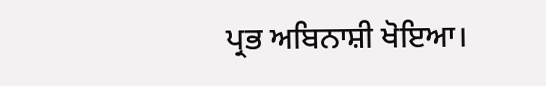ਪ੍ਰਭ ਅਬਿਨਾਸ਼ੀ ਖੋਇਆ।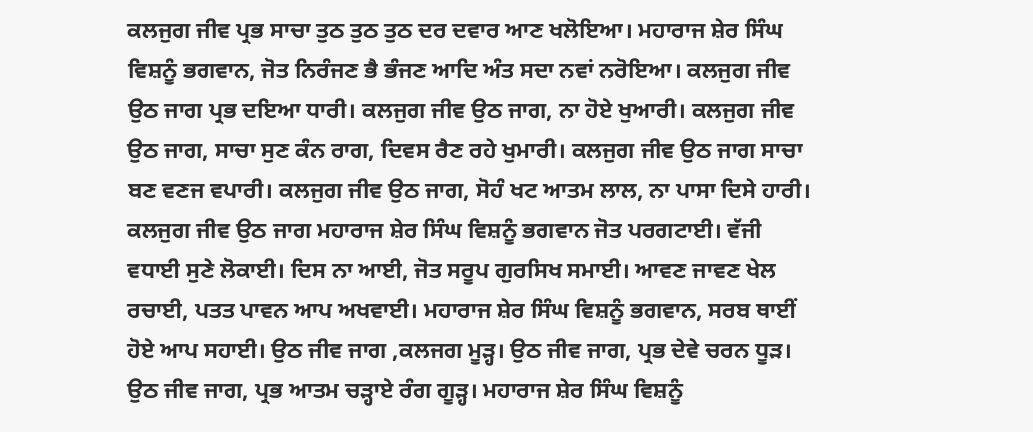ਕਲਜੁਗ ਜੀਵ ਪ੍ਰਭ ਸਾਚਾ ਤੁਠ ਤੁਠ ਤੁਠ ਦਰ ਦਵਾਰ ਆਣ ਖਲੋਇਆ। ਮਹਾਰਾਜ ਸ਼ੇਰ ਸਿੰਘ ਵਿਸ਼ਨੂੰ ਭਗਵਾਨ, ਜੋਤ ਨਿਰੰਜਣ ਭੈ ਭੰਜਣ ਆਦਿ ਅੰਤ ਸਦਾ ਨਵਾਂ ਨਰੋਇਆ। ਕਲਜੁਗ ਜੀਵ ਉਠ ਜਾਗ ਪ੍ਰਭ ਦਇਆ ਧਾਰੀ। ਕਲਜੁਗ ਜੀਵ ਉਠ ਜਾਗ, ਨਾ ਹੋਏ ਖੁਆਰੀ। ਕਲਜੁਗ ਜੀਵ ਉਠ ਜਾਗ, ਸਾਚਾ ਸੁਣ ਕੰਨ ਰਾਗ, ਦਿਵਸ ਰੈਣ ਰਹੇ ਖੁਮਾਰੀ। ਕਲਜੁਗ ਜੀਵ ਉਠ ਜਾਗ ਸਾਚਾ ਬਣ ਵਣਜ ਵਪਾਰੀ। ਕਲਜੁਗ ਜੀਵ ਉਠ ਜਾਗ, ਸੋਹੰ ਖਟ ਆਤਮ ਲਾਲ, ਨਾ ਪਾਸਾ ਦਿਸੇ ਹਾਰੀ। ਕਲਜੁਗ ਜੀਵ ਉਠ ਜਾਗ ਮਹਾਰਾਜ ਸ਼ੇਰ ਸਿੰਘ ਵਿਸ਼ਨੂੰ ਭਗਵਾਨ ਜੋਤ ਪਰਗਟਾਈ। ਵੱਜੀ ਵਧਾਈ ਸੁਣੇ ਲੋਕਾਈ। ਦਿਸ ਨਾ ਆਈ, ਜੋਤ ਸਰੂਪ ਗੁਰਸਿਖ ਸਮਾਈ। ਆਵਣ ਜਾਵਣ ਖੇਲ ਰਚਾਈ, ਪਤਤ ਪਾਵਨ ਆਪ ਅਖਵਾਈ। ਮਹਾਰਾਜ ਸ਼ੇਰ ਸਿੰਘ ਵਿਸ਼ਨੂੰ ਭਗਵਾਨ, ਸਰਬ ਥਾਈਂ ਹੋਏ ਆਪ ਸਹਾਈ। ਉਠ ਜੀਵ ਜਾਗ ,ਕਲਜਗ ਮੂੜ੍ਹ। ਉਠ ਜੀਵ ਜਾਗ, ਪ੍ਰਭ ਦੇਵੇ ਚਰਨ ਧੂੜ। ਉਠ ਜੀਵ ਜਾਗ, ਪ੍ਰਭ ਆਤਮ ਚੜ੍ਹਾਏ ਰੰਗ ਗੂੜ੍ਹ। ਮਹਾਰਾਜ ਸ਼ੇਰ ਸਿੰਘ ਵਿਸ਼ਨੂੰ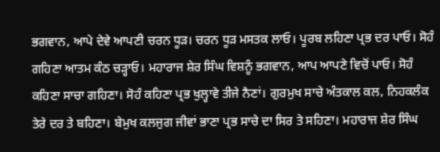ਭਗਵਾਨ, ਆਪੇ ਦੇਵੇ ਆਪਣੀ ਚਰਨ ਧੂੜ। ਚਰਨ ਧੂੜ ਮਸਤਕ ਲਾਓ। ਪੂਰਬ ਲਹਿਣਾ ਪ੍ਰਭ ਦਰ ਪਾਓ। ਸੋਹੰ ਗਹਿਣਾ ਆਤਮ ਕੰਠ ਚੜ੍ਹਾਓ। ਮਹਾਰਾਜ ਸ਼ੇਰ ਸਿੰਘ ਵਿਸ਼ਨੂੰ ਭਗਵਾਨ, ਆਪ ਆਪਣੇ ਵਿਚੋਂ ਪਾਓ। ਸੋਹੰ ਕਹਿਣਾ ਸਾਚਾ ਗਹਿਣਾ। ਸੋਹੰ ਕਹਿਣਾ ਪ੍ਰਭ ਖੁਲ੍ਹਾਵੇ ਤੀਜੇ ਨੈਣਾਂ। ਗੁਰਮੁਖ ਸਾਚੇ ਅੰਤਕਾਲ ਕਲ, ਨਿਹਕਲੰਕ ਤੇਰੇ ਦਰ ਤੇ ਬਹਿਣਾ। ਬੇਮੁਖ ਕਲਜੁਗ ਜੀਵਾਂ ਭਾਣਾ ਪ੍ਰਭ ਸਾਚੇ ਦਾ ਸਿਰ ਤੇ ਸਹਿਣਾ। ਮਹਾਰਾਜ ਸ਼ੇਰ ਸਿੰਘ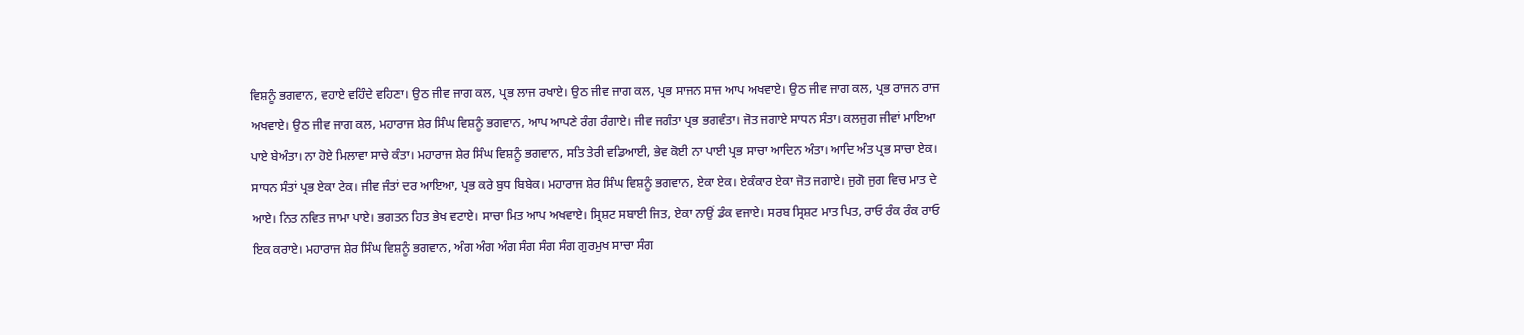ਵਿਸ਼ਨੂੰ ਭਗਵਾਨ, ਵਹਾਏ ਵਹਿੰਦੇ ਵਹਿਣਾ। ਉਠ ਜੀਵ ਜਾਗ ਕਲ, ਪ੍ਰਭ ਲਾਜ ਰਖਾਏ। ਉਠ ਜੀਵ ਜਾਗ ਕਲ, ਪ੍ਰਭ ਸਾਜਨ ਸਾਜ ਆਪ ਅਖਵਾਏ। ਉਠ ਜੀਵ ਜਾਗ ਕਲ, ਪ੍ਰਭ ਰਾਜਨ ਰਾਜ ਅਖਵਾਏ। ਉਠ ਜੀਵ ਜਾਗ ਕਲ, ਮਹਾਰਾਜ ਸ਼ੇਰ ਸਿੰਘ ਵਿਸ਼ਨੂੰ ਭਗਵਾਨ, ਆਪ ਆਪਣੇ ਰੰਗ ਰੰਗਾਏ। ਜੀਵ ਜਗੰਤਾ ਪ੍ਰਭ ਭਗਵੰਤਾ। ਜੋਤ ਜਗਾਏ ਸਾਧਨ ਸੰਤਾ। ਕਲਜੁਗ ਜੀਵਾਂ ਮਾਇਆ ਪਾਏ ਬੇਅੰਤਾ। ਨਾ ਹੋਏ ਮਿਲਾਵਾ ਸਾਚੇ ਕੰਤਾ। ਮਹਾਰਾਜ ਸ਼ੇਰ ਸਿੰਘ ਵਿਸ਼ਨੂੰ ਭਗਵਾਨ, ਸਤਿ ਤੇਰੀ ਵਡਿਆਈ, ਭੇਵ ਕੋਈ ਨਾ ਪਾਈ ਪ੍ਰਭ ਸਾਚਾ ਆਦਿਨ ਅੰਤਾ। ਆਦਿ ਅੰਤ ਪ੍ਰਭ ਸਾਚਾ ਏਕ। ਸਾਧਨ ਸੰਤਾਂ ਪ੍ਰਭ ਏਕਾ ਟੇਕ। ਜੀਵ ਜੰਤਾਂ ਦਰ ਆਇਆ, ਪ੍ਰਭ ਕਰੇ ਬੁਧ ਬਿਬੇਕ। ਮਹਾਰਾਜ ਸ਼ੇਰ ਸਿੰਘ ਵਿਸ਼ਨੂੰ ਭਗਵਾਨ, ਏਕਾ ਏਕ। ਏਕੰਕਾਰ ਏਕਾ ਜੋਤ ਜਗਾਏ। ਜੁਗੋ ਜੁਗ ਵਿਚ ਮਾਤ ਦੇ ਆਏ। ਨਿਤ ਨਵਿਤ ਜਾਮਾ ਪਾਏ। ਭਗਤਨ ਹਿਤ ਭੇਖ ਵਟਾਏ। ਸਾਚਾ ਮਿਤ ਆਪ ਅਖਵਾਏ। ਸ੍ਰਿਸ਼ਟ ਸਬਾਈ ਜਿਤ, ਏਕਾ ਨਾਉਂ ਡੰਕ ਵਜਾਏ। ਸਰਬ ਸ੍ਰਿਸ਼ਟ ਮਾਤ ਪਿਤ, ਰਾਓ ਰੰਕ ਰੰਕ ਰਾਓ ਇਕ ਕਰਾਏ। ਮਹਾਰਾਜ ਸ਼ੇਰ ਸਿੰਘ ਵਿਸ਼ਨੂੰ ਭਗਵਾਨ, ਅੰਗ ਅੰਗ ਅੰਗ ਸੰਗ ਸੰਗ ਸੰਗ ਗੁਰਮੁਖ ਸਾਚਾ ਸੰਗ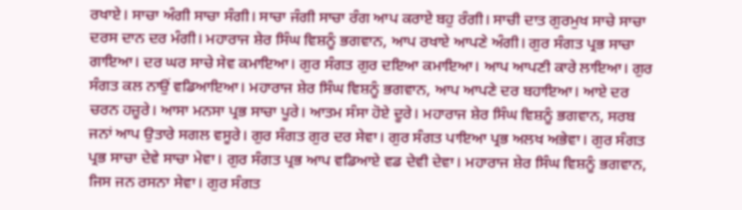ਰਖਾਏ। ਸਾਚਾ ਅੰਗੀ ਸਾਚਾ ਸੰਗੀ। ਸਾਚਾ ਜੰਗੀ ਸਾਚਾ ਰੰਗ ਆਪ ਕਰਾਏ ਬਹੁ ਰੰਗੀ। ਸਾਚੀ ਦਾਤ ਗੁਰਮੁਖ ਸਾਚੇ ਸਾਚਾ ਦਰਸ ਦਾਨ ਦਰ ਮੰਗੀ। ਮਹਾਰਾਜ ਸ਼ੇਰ ਸਿੰਘ ਵਿਸ਼ਨੂੰ ਭਗਵਾਨ, ਆਪ ਰਖਾਏ ਆਪਣੇ ਅੰਗੀ। ਗੁਰ ਸੰਗਤ ਪ੍ਰਭ ਸਾਚਾ ਗਾਇਆ। ਦਰ ਘਰ ਸਾਚੇ ਸੇਵ ਕਮਾਇਆ। ਗੁਰ ਸੰਗਤ ਗੁਰ ਦਇਆ ਕਮਾਇਆ। ਆਪ ਆਪਣੀ ਕਾਰੇ ਲਾਇਆ। ਗੁਰ ਸੰਗਤ ਕਲ ਨਾਉਂ ਵਡਿਆਇਆ। ਮਹਾਰਾਜ ਸ਼ੇਰ ਸਿੰਘ ਵਿਸ਼ਨੂੰ ਭਗਵਾਨ, ਆਪ ਆਪਣੇ ਦਰ ਬਹਾਇਆ। ਆਏ ਦਰ ਚਰਨ ਹਜ਼ੂਰੇ। ਆਸਾ ਮਨਸਾ ਪ੍ਰਭ ਸਾਚਾ ਪੂਰੇ। ਆਤਮ ਸੰਸਾ ਹੋਏ ਦੂਰੇ। ਮਹਾਰਾਜ ਸ਼ੇਰ ਸਿੰਘ ਵਿਸ਼ਨੂੰ ਭਗਵਾਨ, ਸਰਬ ਜਨਾਂ ਆਪ ਉਤਾਰੇ ਸਗਲ ਵਸੂਰੇ। ਗੁਰ ਸੰਗਤ ਗੁਰ ਦਰ ਸੇਵਾ। ਗੁਰ ਸੰਗਤ ਪਾਇਆ ਪ੍ਰਭ ਅਲਖ ਅਭੇਵਾ। ਗੁਰ ਸੰਗਤ ਪ੍ਰਭ ਸਾਚਾ ਦੇਵੇ ਸਾਚਾ ਮੇਵਾ। ਗੁਰ ਸੰਗਤ ਪ੍ਰਭ ਆਪ ਵਡਿਆਏ ਵਡ ਦੇਵੀ ਦੇਵਾ। ਮਹਾਰਾਜ ਸ਼ੇਰ ਸਿੰਘ ਵਿਸ਼ਨੂੰ ਭਗਵਾਨ, ਜਿਸ ਜਨ ਰਸਨਾ ਸੇਵਾ। ਗੁਰ ਸੰਗਤ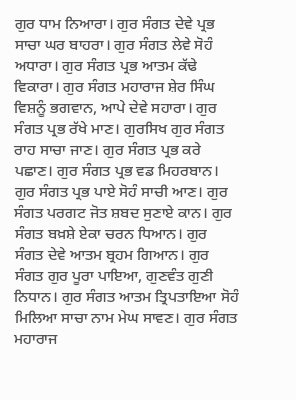ਗੁਰ ਧਾਮ ਨਿਆਰਾ। ਗੁਰ ਸੰਗਤ ਦੇਵੇ ਪ੍ਰਭ ਸਾਚਾ ਘਰ ਬਾਹਰਾ। ਗੁਰ ਸੰਗਤ ਲੇਵੇ ਸੋਹੰ ਅਧਾਰਾ। ਗੁਰ ਸੰਗਤ ਪ੍ਰਭ ਆਤਮ ਕੱਢੇ ਵਿਕਾਰਾ। ਗੁਰ ਸੰਗਤ ਮਹਾਰਾਜ ਸ਼ੇਰ ਸਿੰਘ ਵਿਸ਼ਨੂੰ ਭਗਵਾਨ, ਆਪੇ ਦੇਵੇ ਸਹਾਰਾ। ਗੁਰ ਸੰਗਤ ਪ੍ਰਭ ਰੱਖੇ ਮਾਣ। ਗੁਰਸਿਖ ਗੁਰ ਸੰਗਤ ਰਾਹ ਸਾਚਾ ਜਾਣ। ਗੁਰ ਸੰਗਤ ਪ੍ਰਭ ਕਰੇ ਪਛਾਣ। ਗੁਰ ਸੰਗਤ ਪ੍ਰਭ ਵਡ ਮਿਹਰਬਾਨ। ਗੁਰ ਸੰਗਤ ਪ੍ਰਭ ਪਾਏ ਸੋਹੰ ਸਾਚੀ ਆਣ। ਗੁਰ ਸੰਗਤ ਪਰਗਟ ਜੋਤ ਸ਼ਬਦ ਸੁਣਾਏ ਕਾਨ। ਗੁਰ ਸੰਗਤ ਬਖ਼ਸ਼ੇ ਏਕਾ ਚਰਨ ਧਿਆਨ। ਗੁਰ ਸੰਗਤ ਦੇਵੇ ਆਤਮ ਬ੍ਰਹਮ ਗਿਆਨ। ਗੁਰ ਸੰਗਤ ਗੁਰ ਪੂਰਾ ਪਾਇਆ, ਗੁਣਵੰਤ ਗੁਣੀ ਨਿਧਾਨ। ਗੁਰ ਸੰਗਤ ਆਤਮ ਤ੍ਰਿਪਤਾਇਆ ਸੋਹੰ ਮਿਲਿਆ ਸਾਚਾ ਨਾਮ ਮੇਘ ਸਾਵਣ। ਗੁਰ ਸੰਗਤ ਮਹਾਰਾਜ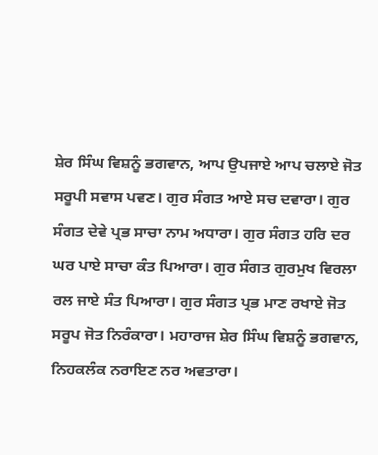ਸ਼ੇਰ ਸਿੰਘ ਵਿਸ਼ਨੂੰ ਭਗਵਾਨ, ਆਪ ਉਪਜਾਏ ਆਪ ਚਲਾਏ ਜੋਤ ਸਰੂਪੀ ਸਵਾਸ ਪਵਣ। ਗੁਰ ਸੰਗਤ ਆਏ ਸਚ ਦਵਾਰਾ। ਗੁਰ ਸੰਗਤ ਦੇਵੇ ਪ੍ਰਭ ਸਾਚਾ ਨਾਮ ਅਧਾਰਾ। ਗੁਰ ਸੰਗਤ ਹਰਿ ਦਰ ਘਰ ਪਾਏ ਸਾਚਾ ਕੰਤ ਪਿਆਰਾ। ਗੁਰ ਸੰਗਤ ਗੁਰਮੁਖ ਵਿਰਲਾ ਰਲ ਜਾਏ ਸੰਤ ਪਿਆਰਾ। ਗੁਰ ਸੰਗਤ ਪ੍ਰਭ ਮਾਣ ਰਖਾਏ ਜੋਤ ਸਰੂਪ ਜੋਤ ਨਿਰੰਕਾਰਾ। ਮਹਾਰਾਜ ਸ਼ੇਰ ਸਿੰਘ ਵਿਸ਼ਨੂੰ ਭਗਵਾਨ, ਨਿਹਕਲੰਕ ਨਰਾਇਣ ਨਰ ਅਵਤਾਰਾ।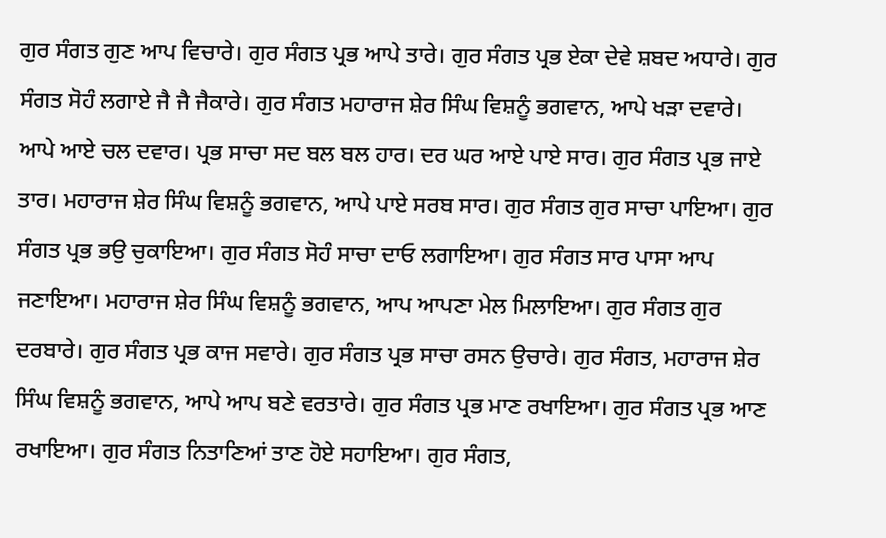ਗੁਰ ਸੰਗਤ ਗੁਣ ਆਪ ਵਿਚਾਰੇ। ਗੁਰ ਸੰਗਤ ਪ੍ਰਭ ਆਪੇ ਤਾਰੇ। ਗੁਰ ਸੰਗਤ ਪ੍ਰਭ ਏਕਾ ਦੇਵੇ ਸ਼ਬਦ ਅਧਾਰੇ। ਗੁਰ ਸੰਗਤ ਸੋਹੰ ਲਗਾਏ ਜੈ ਜੈ ਜੈਕਾਰੇ। ਗੁਰ ਸੰਗਤ ਮਹਾਰਾਜ ਸ਼ੇਰ ਸਿੰਘ ਵਿਸ਼ਨੂੰ ਭਗਵਾਨ, ਆਪੇ ਖੜਾ ਦਵਾਰੇ। ਆਪੇ ਆਏ ਚਲ ਦਵਾਰ। ਪ੍ਰਭ ਸਾਚਾ ਸਦ ਬਲ ਬਲ ਹਾਰ। ਦਰ ਘਰ ਆਏ ਪਾਏ ਸਾਰ। ਗੁਰ ਸੰਗਤ ਪ੍ਰਭ ਜਾਏ ਤਾਰ। ਮਹਾਰਾਜ ਸ਼ੇਰ ਸਿੰਘ ਵਿਸ਼ਨੂੰ ਭਗਵਾਨ, ਆਪੇ ਪਾਏ ਸਰਬ ਸਾਰ। ਗੁਰ ਸੰਗਤ ਗੁਰ ਸਾਚਾ ਪਾਇਆ। ਗੁਰ ਸੰਗਤ ਪ੍ਰਭ ਭਉ ਚੁਕਾਇਆ। ਗੁਰ ਸੰਗਤ ਸੋਹੰ ਸਾਚਾ ਦਾਓ ਲਗਾਇਆ। ਗੁਰ ਸੰਗਤ ਸਾਰ ਪਾਸਾ ਆਪ ਜਣਾਇਆ। ਮਹਾਰਾਜ ਸ਼ੇਰ ਸਿੰਘ ਵਿਸ਼ਨੂੰ ਭਗਵਾਨ, ਆਪ ਆਪਣਾ ਮੇਲ ਮਿਲਾਇਆ। ਗੁਰ ਸੰਗਤ ਗੁਰ ਦਰਬਾਰੇ। ਗੁਰ ਸੰਗਤ ਪ੍ਰਭ ਕਾਜ ਸਵਾਰੇ। ਗੁਰ ਸੰਗਤ ਪ੍ਰਭ ਸਾਚਾ ਰਸਨ ਉਚਾਰੇ। ਗੁਰ ਸੰਗਤ, ਮਹਾਰਾਜ ਸ਼ੇਰ ਸਿੰਘ ਵਿਸ਼ਨੂੰ ਭਗਵਾਨ, ਆਪੇ ਆਪ ਬਣੇ ਵਰਤਾਰੇ। ਗੁਰ ਸੰਗਤ ਪ੍ਰਭ ਮਾਣ ਰਖਾਇਆ। ਗੁਰ ਸੰਗਤ ਪ੍ਰਭ ਆਣ ਰਖਾਇਆ। ਗੁਰ ਸੰਗਤ ਨਿਤਾਣਿਆਂ ਤਾਣ ਹੋਏ ਸਹਾਇਆ। ਗੁਰ ਸੰਗਤ,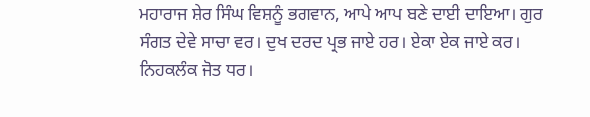ਮਹਾਰਾਜ ਸ਼ੇਰ ਸਿੰਘ ਵਿਸ਼ਨੂੰ ਭਗਵਾਨ, ਆਪੇ ਆਪ ਬਣੇ ਦਾਈ ਦਾਇਆ। ਗੁਰ ਸੰਗਤ ਦੇਵੇ ਸਾਚਾ ਵਰ। ਦੁਖ ਦਰਦ ਪ੍ਰਭ ਜਾਏ ਹਰ। ਏਕਾ ਏਕ ਜਾਏ ਕਰ। ਨਿਹਕਲੰਕ ਜੋਤ ਧਰ।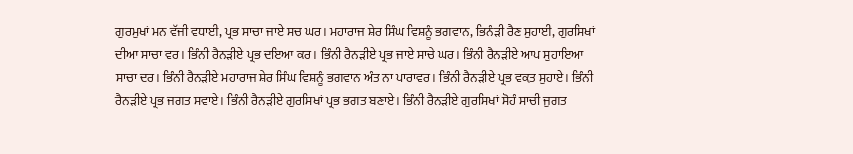ਗੁਰਮੁਖਾਂ ਮਨ ਵੱਜੀ ਵਧਾਈ, ਪ੍ਰਭ ਸਾਚਾ ਜਾਏ ਸਚ ਘਰ। ਮਹਾਰਾਜ ਸ਼ੇਰ ਸਿੰਘ ਵਿਸ਼ਨੂੰ ਭਗਵਾਨ, ਭਿਨੰੜੀ ਰੈਣ ਸੁਹਾਈ, ਗੁਰਸਿਖਾਂ ਦੀਆ ਸਾਚਾ ਵਰ। ਭਿੰਨੀ ਰੈਨੜੀਏ ਪ੍ਰਭ ਦਇਆ ਕਰ। ਭਿੰਨੀ ਰੈਨੜੀਏ ਪ੍ਰਭ ਜਾਏ ਸਾਚੇ ਘਰ। ਭਿੰਨੀ ਰੈਨੜੀਏ ਆਪ ਸੁਹਾਇਆ ਸਾਚਾ ਦਰ। ਭਿੰਨੀ ਰੈਨੜੀਏ ਮਹਾਰਾਜ ਸ਼ੇਰ ਸਿੰਘ ਵਿਸ਼ਨੂੰ ਭਗਵਾਨ ਅੰਤ ਨਾ ਪਾਰਾਵਰ। ਭਿੰਨੀ ਰੈਨੜੀਏ ਪ੍ਰਭ ਵਕ਼ਤ ਸੁਹਾਏ। ਭਿੰਨੀ ਰੈਨੜੀਏ ਪ੍ਰਭ ਜਗਤ ਸਵਾਏ। ਭਿੰਨੀ ਰੈਨੜੀਏ ਗੁਰਸਿਖਾਂ ਪ੍ਰਭ ਭਗਤ ਬਣਾਏ। ਭਿੰਨੀ ਰੈਨੜੀਏ ਗੁਰਸਿਖਾਂ ਸੋਹੰ ਸਾਚੀ ਜੁਗਤ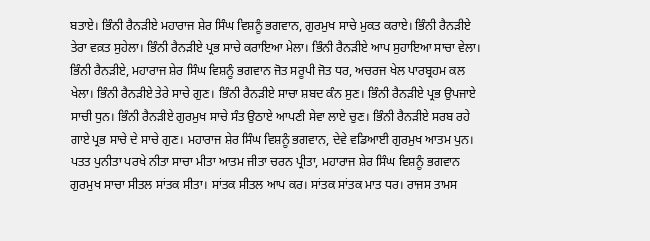ਬਤਾਏ। ਭਿੰਨੀ ਰੈਨੜੀਏ ਮਹਾਰਾਜ ਸ਼ੇਰ ਸਿੰਘ ਵਿਸ਼ਨੂੰ ਭਗਵਾਨ, ਗੁਰਮੁਖ ਸਾਚੇ ਮੁਕਤ ਕਰਾਏ। ਭਿੰਨੀ ਰੈਨੜੀਏ ਤੇਰਾ ਵਕ਼ਤ ਸੁਹੇਲਾ। ਭਿੰਨੀ ਰੈਨੜੀਏ ਪ੍ਰਭ ਸਾਚੇ ਕਰਾਇਆ ਮੇਲਾ। ਭਿੰਨੀ ਰੈਨੜੀਏ ਆਪ ਸੁਹਾਇਆ ਸਾਚਾ ਵੇਲਾ। ਭਿੰਨੀ ਰੈਨੜੀਏ, ਮਹਾਰਾਜ ਸ਼ੇਰ ਸਿੰਘ ਵਿਸ਼ਨੂੰ ਭਗਵਾਨ ਜੋਤ ਸਰੂਪੀ ਜੋਤ ਧਰ, ਅਚਰਜ ਖੇਲ ਪਾਰਬ੍ਰਹਮ ਕਲ ਖੇਲਾ। ਭਿੰਨੀ ਰੈਨੜੀਏ ਤੇਰੇ ਸਾਚੇ ਗੁਣ। ਭਿੰਨੀ ਰੈਨੜੀਏ ਸਾਚਾ ਸ਼ਬਦ ਕੰਨ ਸੁਣ। ਭਿੰਨੀ ਰੈਨੜੀਏ ਪ੍ਰਭ ਉਪਜਾਏ ਸਾਚੀ ਧੁਨ। ਭਿੰਨੀ ਰੈਨੜੀਏ ਗੁਰਮੁਖ ਸਾਚੇ ਸੰਤ ਉਠਾਏ ਆਪਣੀ ਸੇਵਾ ਲਾਏ ਚੁਣ। ਭਿੰਨੀ ਰੈਨੜੀਏ ਸਰਬ ਰਹੇ ਗਾਏ ਪ੍ਰਭ ਸਾਚੇ ਦੇ ਸਾਚੇ ਗੁਣ। ਮਹਾਰਾਜ ਸ਼ੇਰ ਸਿੰਘ ਵਿਸ਼ਨੂੰ ਭਗਵਾਨ, ਦੇਵੇ ਵਡਿਆਈ ਗੁਰਮੁਖ ਆਤਮ ਪੁਨ। ਪਤਤ ਪੁਨੀਤਾ ਪਰਖੇ ਨੀਤਾ ਸਾਚਾ ਮੀਤਾ ਆਤਮ ਜੀਤਾ ਚਰਨ ਪ੍ਰੀਤਾ, ਮਹਾਰਾਜ ਸ਼ੇਰ ਸਿੰਘ ਵਿਸ਼ਨੂੰ ਭਗਵਾਨ ਗੁਰਮੁਖ ਸਾਚਾ ਸੀਤਲ ਸਾਂਤਕ ਸੀਤਾ। ਸਾਂਤਕ ਸੀਤਲ ਆਪ ਕਰ। ਸਾਂਤਕ ਸਾਂਤਕ ਮਾਤ ਧਰ। ਰਾਜਸ ਤਾਮਸ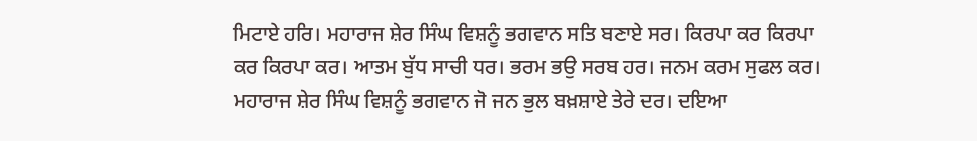ਮਿਟਾਏ ਹਰਿ। ਮਹਾਰਾਜ ਸ਼ੇਰ ਸਿੰਘ ਵਿਸ਼ਨੂੰ ਭਗਵਾਨ ਸਤਿ ਬਣਾਏ ਸਰ। ਕਿਰਪਾ ਕਰ ਕਿਰਪਾ ਕਰ ਕਿਰਪਾ ਕਰ। ਆਤਮ ਬੁੱਧ ਸਾਚੀ ਧਰ। ਭਰਮ ਭਉ ਸਰਬ ਹਰ। ਜਨਮ ਕਰਮ ਸੁਫਲ ਕਰ। ਮਹਾਰਾਜ ਸ਼ੇਰ ਸਿੰਘ ਵਿਸ਼ਨੂੰ ਭਗਵਾਨ ਜੋ ਜਨ ਭੁਲ ਬਖ਼ਸ਼ਾਏ ਤੇਰੇ ਦਰ। ਦਇਆ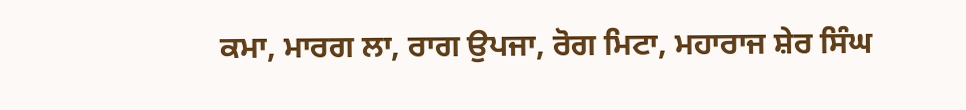ਕਮਾ, ਮਾਰਗ ਲਾ, ਰਾਗ ਉਪਜਾ, ਰੋਗ ਮਿਟਾ, ਮਹਾਰਾਜ ਸ਼ੇਰ ਸਿੰਘ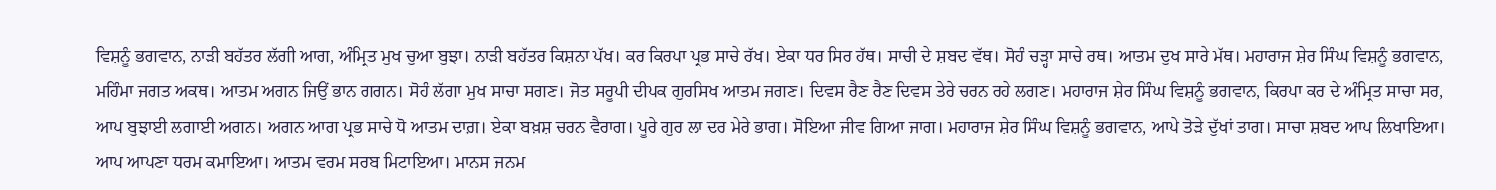ਵਿਸ਼ਨੂੰ ਭਗਵਾਨ, ਨਾੜੀ ਬਹੱਤਰ ਲੱਗੀ ਆਗ, ਅੰਮ੍ਰਿਤ ਮੁਖ ਚੁਆ ਬੁਝਾ। ਨਾੜੀ ਬਹੱਤਰ ਕਿਸ਼ਨਾ ਪੱਖ। ਕਰ ਕਿਰਪਾ ਪ੍ਰਭ ਸਾਚੇ ਰੱਖ। ਏਕਾ ਧਰ ਸਿਰ ਹੱਥ। ਸਾਚੀ ਦੇ ਸ਼ਬਦ ਵੱਥ। ਸੋਹੰ ਚੜ੍ਹਾ ਸਾਚੇ ਰਥ। ਆਤਮ ਦੁਖ ਸਾਰੇ ਮੱਥ। ਮਹਾਰਾਜ ਸ਼ੇਰ ਸਿੰਘ ਵਿਸ਼ਨੂੰ ਭਗਵਾਨ, ਮਹਿੰਮਾ ਜਗਤ ਅਕਥ। ਆਤਮ ਅਗਨ ਜਿਉਂ ਭਾਨ ਗਗਨ। ਸੋਹੰ ਲੱਗਾ ਮੁਖ ਸਾਚਾ ਸਗਣ। ਜੋਤ ਸਰੂਪੀ ਦੀਪਕ ਗੁਰਸਿਖ ਆਤਮ ਜਗਣ। ਦਿਵਸ ਰੈਣ ਰੈਣ ਦਿਵਸ ਤੇਰੇ ਚਰਨ ਰਹੇ ਲਗਣ। ਮਹਾਰਾਜ ਸ਼ੇਰ ਸਿੰਘ ਵਿਸ਼ਨੂੰ ਭਗਵਾਨ, ਕਿਰਪਾ ਕਰ ਦੇ ਅੰਮ੍ਰਿਤ ਸਾਚਾ ਸਰ, ਆਪ ਬੁਝਾਈ ਲਗਾਈ ਅਗਨ। ਅਗਨ ਆਗ ਪ੍ਰਭ ਸਾਚੇ ਧੋ ਆਤਮ ਦਾਗ਼। ਏਕਾ ਬਖ਼ਸ਼ ਚਰਨ ਵੈਰਾਗ। ਪੂਰੇ ਗੁਰ ਲਾ ਦਰ ਮੇਰੇ ਭਾਗ। ਸੋਇਆ ਜੀਵ ਗਿਆ ਜਾਗ। ਮਹਾਰਾਜ ਸ਼ੇਰ ਸਿੰਘ ਵਿਸ਼ਨੂੰ ਭਗਵਾਨ, ਆਪੇ ਤੋੜੇ ਦੁੱਖਾਂ ਤਾਗ। ਸਾਚਾ ਸ਼ਬਦ ਆਪ ਲਿਖਾਇਆ। ਆਪ ਆਪਣਾ ਧਰਮ ਕਮਾਇਆ। ਆਤਮ ਵਰਮ ਸਰਬ ਮਿਟਾਇਆ। ਮਾਨਸ ਜਨਮ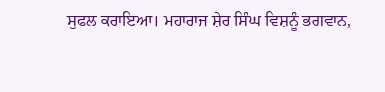ਸੁਫਲ ਕਰਾਇਆ। ਮਹਾਰਾਜ ਸ਼ੇਰ ਸਿੰਘ ਵਿਸ਼ਨੂੰ ਭਗਵਾਨ,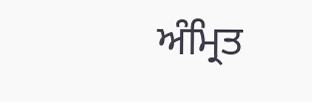ਅੰਮ੍ਰਿਤ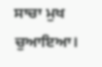ਸਾਚਾ ਮੁਖ ਚੁਆਇਆ।